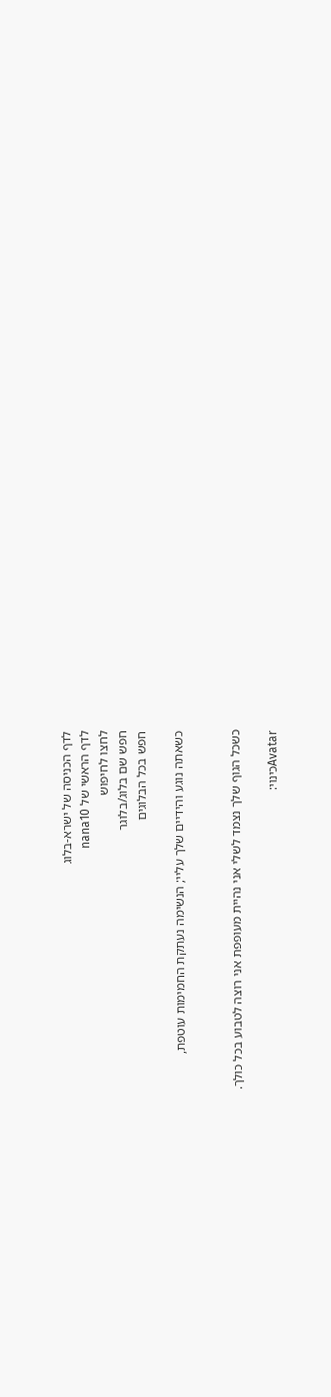לדף הכניסה של ישרא-בלוג
לדף הראשי של nana10
לחצו לחיפוש
חפש שם בלוג/בלוגר
חפש בכל הבלוגים

כשאתה נוגע והידיים שלך עליי; הנשימה נעתקת החמימות עוטפת,


כשכל הגוף שלך נצמד לשלי אני נהיית מעופפת אני רוצה לטבוע בכל כולך.

Avatarכינוי: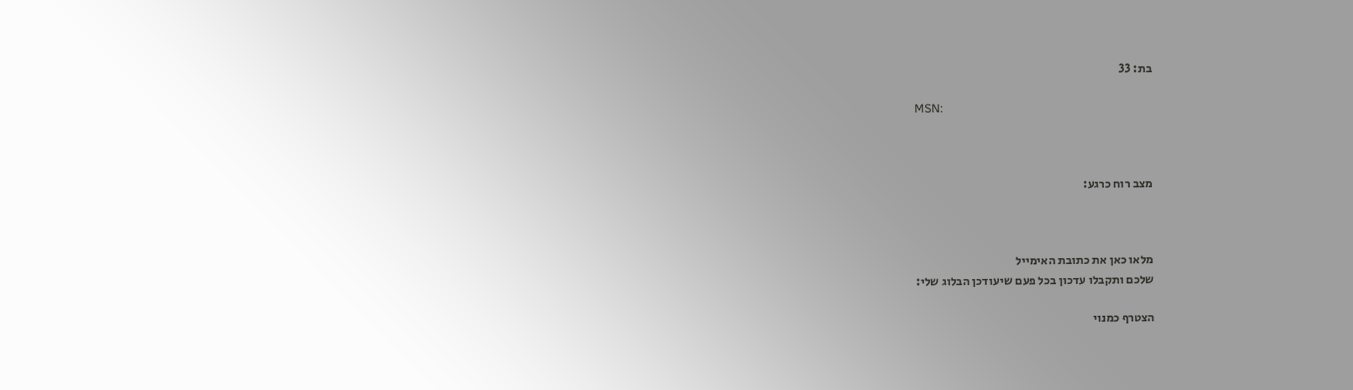בת: 33

MSN:



מצב רוח כרגע:



מלאו כאן את כתובת האימייל
שלכם ותקבלו עדכון בכל פעם שיעודכן הבלוג שלי:

הצטרף כמנוי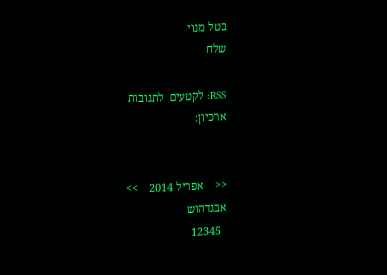בטל מנוי
שלח

RSS: לקטעים  לתגובות
ארכיון:


<<    אפריל 2014    >>
אבגדהוש
  12345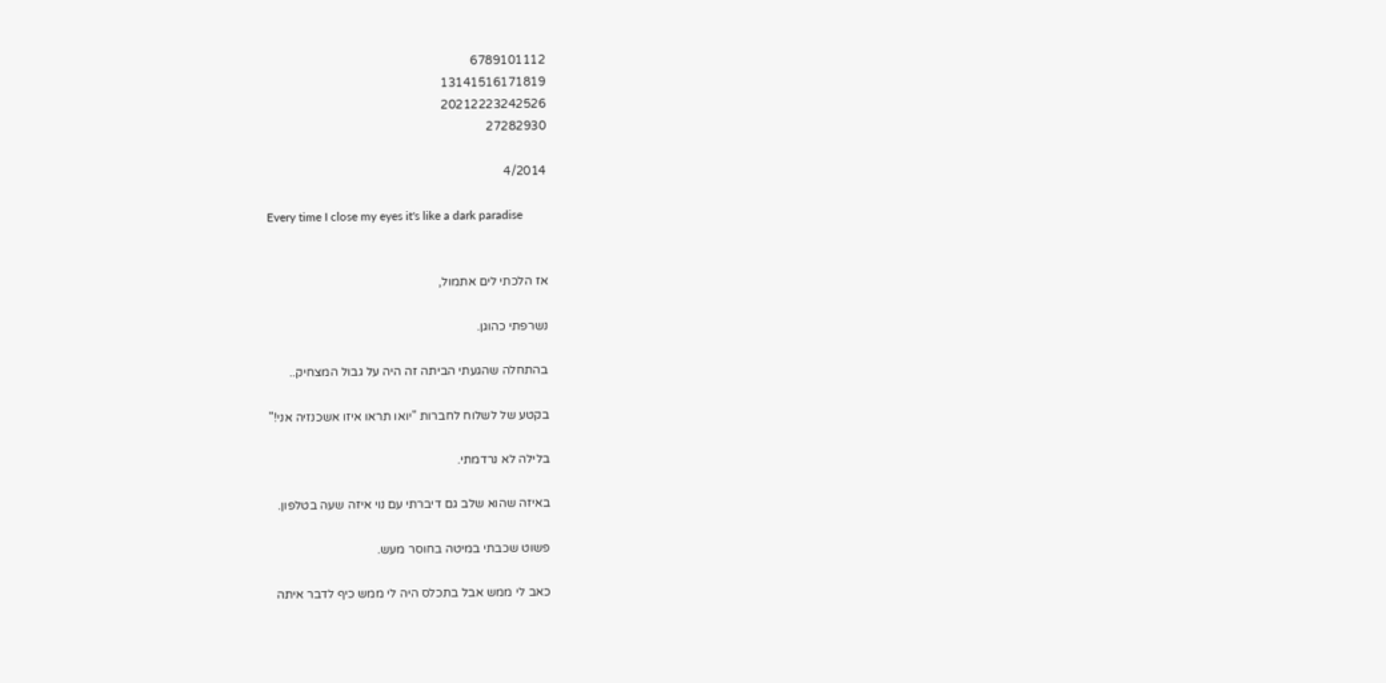6789101112
13141516171819
20212223242526
27282930

4/2014

Every time I close my eyes it's like a dark paradise


אז הלכתי לים אתמול,

נשרפתי כהוגן.

בהתחלה שהגעתי הביתה זה היה על גבול המצחיק..

בקטע של לשלוח לחברות "יואו תראו איזו אשכנזיה אני!"

בלילה לא נרדמתי.

באיזה שהוא שלב גם דיברתי עם נוי איזה שעה בטלפון.

פשוט שכבתי במיטה בחוסר מעש.

כאב לי ממש אבל בתכלס היה לי ממש כיף לדבר איתה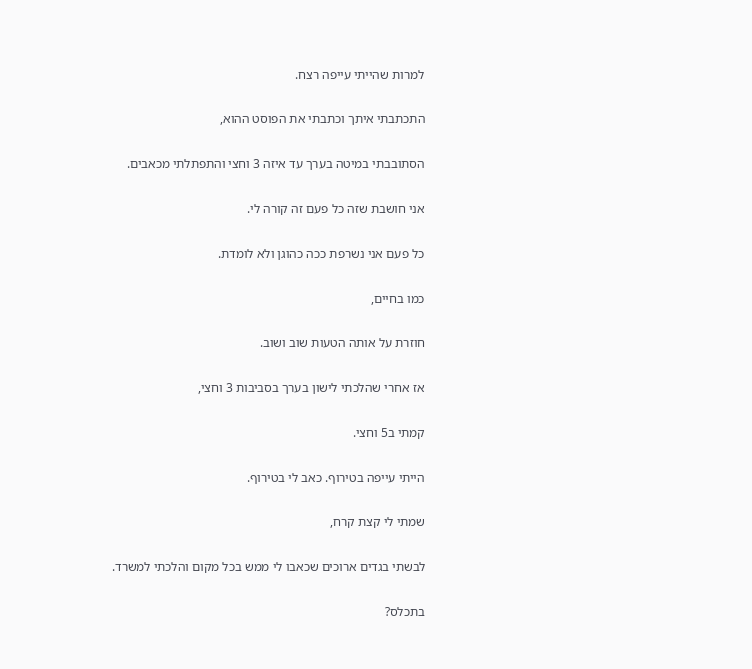למרות שהייתי עייפה רצח.

התכתבתי איתך וכתבתי את הפוסט ההוא,

הסתובבתי במיטה בערך עד איזה 3 וחצי והתפתלתי מכאבים.

אני חושבת שזה כל פעם זה קורה לי.

כל פעם אני נשרפת ככה כהוגן ולא לומדת.

כמו בחיים,

חוזרת על אותה הטעות שוב ושוב.

אז אחרי שהלכתי לישון בערך בסביבות 3 וחצי,

קמתי ב5 וחצי.

הייתי עייפה בטירוף. כאב לי בטירוף.

שמתי לי קצת קרח,

לבשתי בגדים ארוכים שכאבו לי ממש בכל מקום והלכתי למשרד.

בתכלס?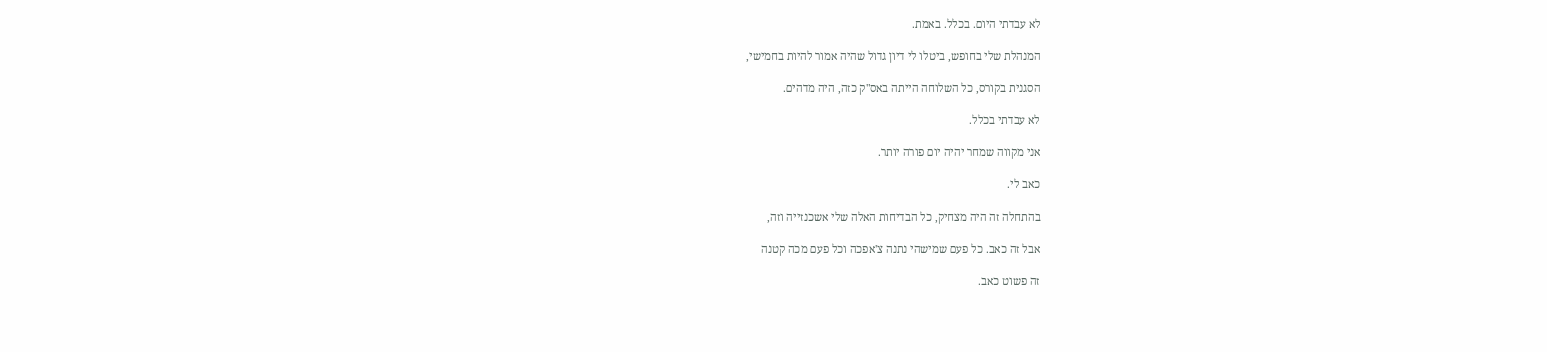לא עבדתי היום. בכלל. באמת.

המנהלת שלי בחופש, ביטלו לי דיון גדול שהיה אמור להיות בחמישי,

הסגנית בקורס, כל השלוחה הייתה באס"ק כזה, היה מדהים.

לא עבדתי בכלל.

אני מקווה שמחר יהיה יום פורה יותר.

כאב לי.

בהתחלה זה היה מצחיק, כל הבדיחות האלה שלי אשכנזייה וזה,

אבל זה כאב. כל פעם שמישהי נתנה צ'אפכה וכל פעם מכה קטנה

זה פשוט כאב.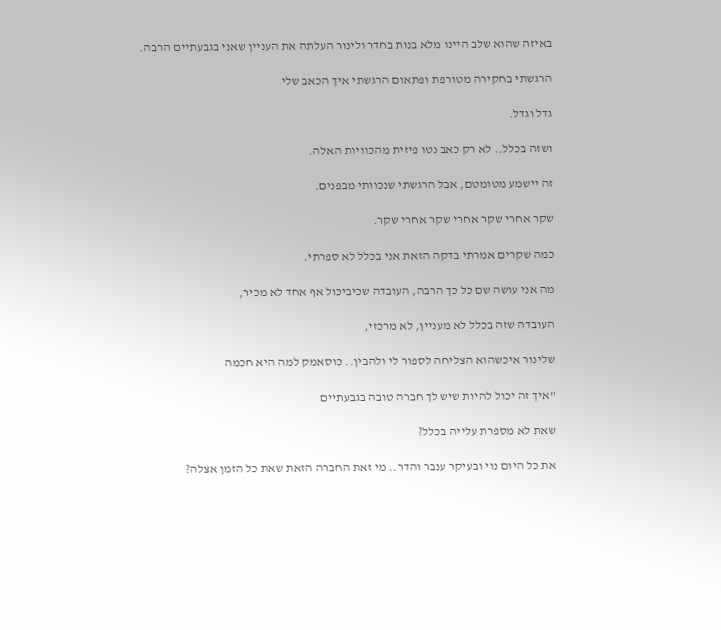באיזה שהוא שלב היינו מלא בנות בחדר ולינור העלתה את העניין שאני בגבעתיים הרבה.

הרגשתי בחקירה מטורפת ופתאום הרגשתי איך הכאב שלי

גדל וגדל.

ושזה בכלל.. לא רק כאב נטו פיזית מהכוויות האלה.

זה יישמע מטומטם, אבל הרגשתי שנכוותי מבפנים.

שקר אחרי שקר אחרי שקר אחרי שקר.

כמה שקרים אמרתי בדקה הזאת אני בכלל לא ספרתי.

מה אני עושה שם כל כך הרבה, העובדה שכיביכול אף אחד לא מכיר,

העובדה שזה בכלל לא מעניין, לא מרכזי,

שלינור איכשהוא הצליחה לספור לי ולהבין.. כוסאמק למה היא חכמה

"איך זה יכול להיות שיש לך חברה טובה בגבעתיים

שאת לא מספרת עלייה בכלל?

את כל היום נוי ובעיקר ענבר והדר.. מי זאת החברה הזאת שאת כל הזמן אצלה?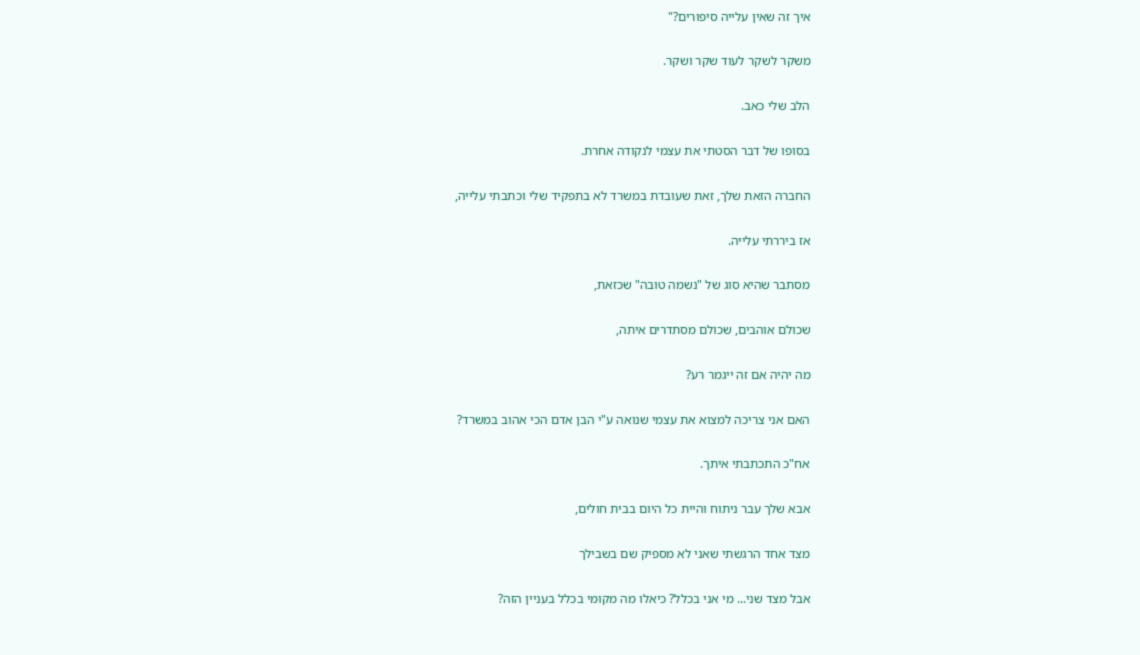איך זה שאין עלייה סיפורים?"

משקר לשקר לעוד שקר ושקר.

הלב שלי כאב.

בסופו של דבר הסטתי את עצמי לנקודה אחרת.

החברה הזאת שלך, זאת שעובדת במשרד לא בתפקיד שלי וכתבתי עלייה,

אז ביררתי עלייה.

מסתבר שהיא סוג של "נשמה טובה" שכזאת,

שכולם אוהבים, שכולם מסתדרים איתה,

מה יהיה אם זה ייגמר רע?

האם אני צריכה למצוא את עצמי שנואה ע"י הבן אדם הכי אהוב במשרד?

אח"כ התכתבתי איתך.

אבא שלך עבר ניתוח והיית כל היום בבית חולים,

מצד אחד הרגשתי שאני לא מספיק שם בשבילך

אבל מצד שני... מי אני בכלל? כיאלו מה מקומי בכלל בעניין הזה?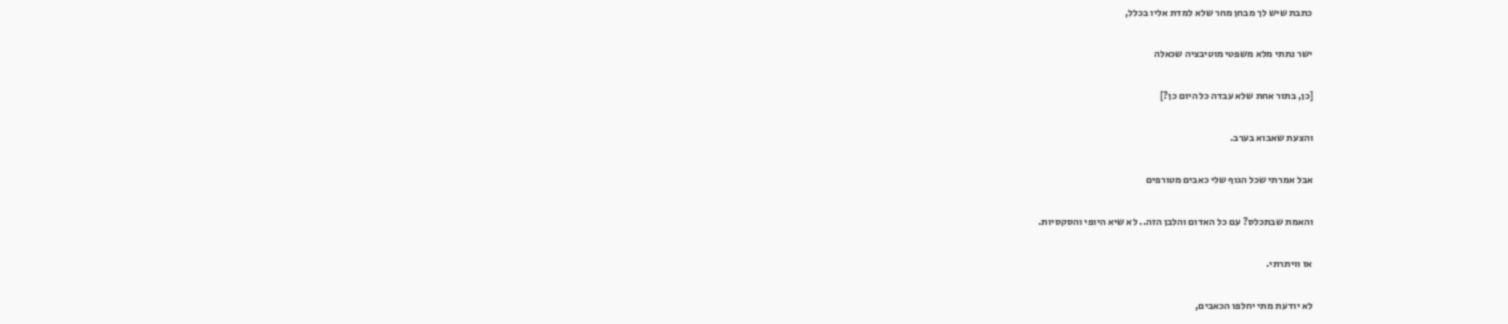כתבת שיש לך מבחן מחר שלא למדת אליו בכלל,

ישר נתתי מלא משפטי מוטיבציה שכאלה

[כן, בתור אחת שלא עבדה כל היום כן?]

והצעת שאבוא בערב.

אבל אמרתי שכל הגוף שלי כאבים מטורפים

והאמת שבתכלס? עם כל האדום והלבן הזה.. לא שיא היופי והסקסיות.

אז וויתרתי.

לא יודעת מתי יחלפו הכאבים,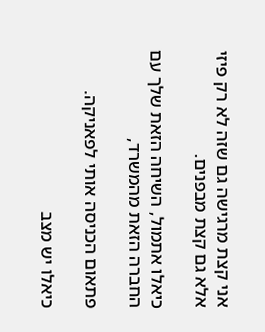אני קצת מרגישה גם שזה לא רק פיזי אלא גם קצת מבפנים.

כיאלו אתמול, השיחה הזאת שלך עם החברה הזאת מהמשרד,

פתאום הכניסה אותי לפאניקה.

כיאלו יש מצב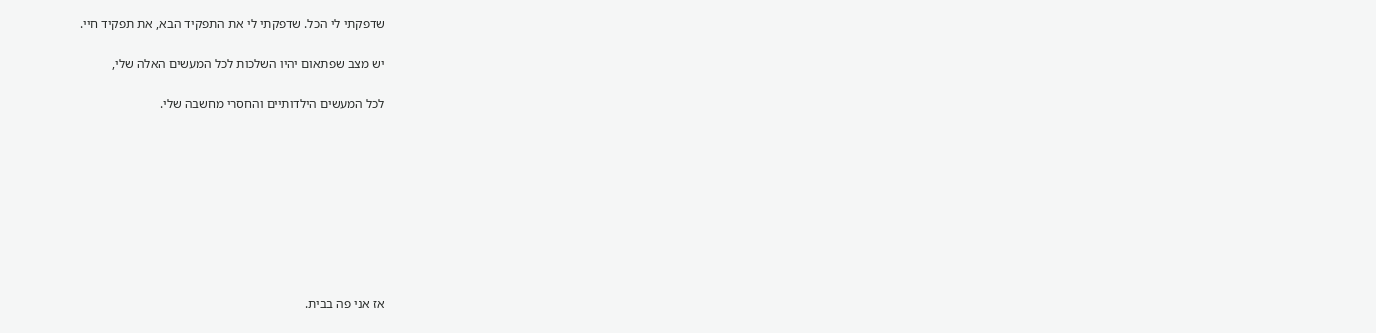שדפקתי לי הכל. שדפקתי לי את התפקיד הבא, את תפקיד חיי.

יש מצב שפתאום יהיו השלכות לכל המעשים האלה שלי,

לכל המעשים הילדותיים והחסרי מחשבה שלי.









אז אני פה בבית.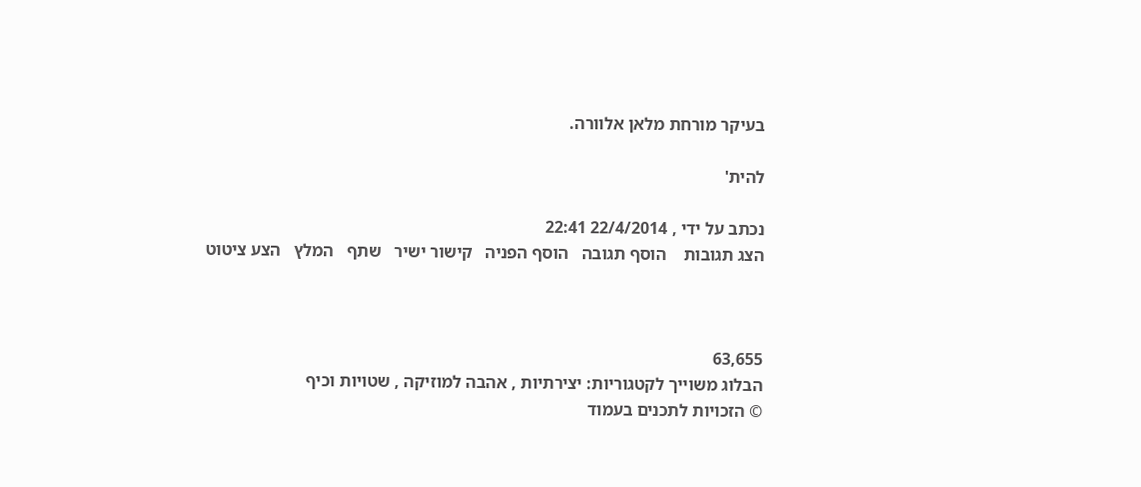בעיקר מורחת מלאן אלוורה.

להית'

נכתב על ידי , 22/4/2014 22:41
הצג תגובות    הוסף תגובה   הוסף הפניה   קישור ישיר   שתף   המלץ   הצע ציטוט



63,655
הבלוג משוייך לקטגוריות: יצירתיות , אהבה למוזיקה , שטויות וכיף
© הזכויות לתכנים בעמוד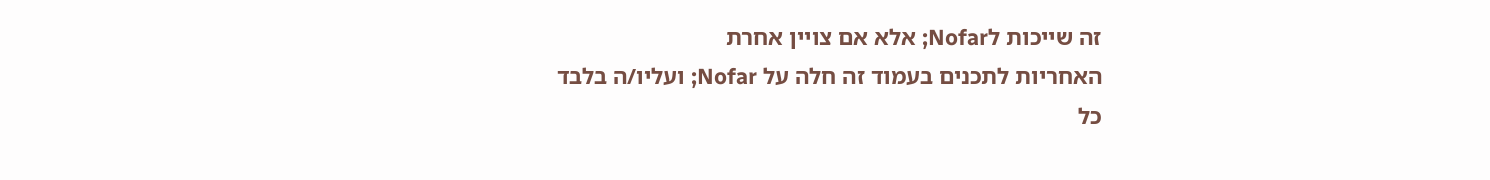זה שייכות לNofar; אלא אם צויין אחרת
האחריות לתכנים בעמוד זה חלה על Nofar; ועליו/ה בלבד
כל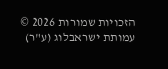הזכויות שמורות 2026 © עמותת ישראבלוג (ע"ר)